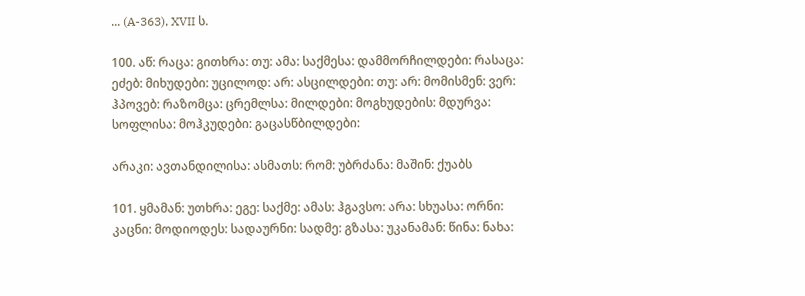... (A-363), XVII ს.

100. აწ: რაცა: გითხრა: თუ: ამა: საქმესა: დამმორჩილდები: რასაცა: ეძებ: მიხუდები: უცილოდ: არ: ასცილდები: თუ: არ: მომისმენ: ვერ: ჰპოვებ: რაზომცა: ცრემლსა: მილდები: მოგხუდების: მდურვა: სოფლისა: მოჰკუდები: გაცასწბილდები:

არაკი: ავთანდილისა: ასმათს: რომ: უბრძანა: მაშინ: ქუაბს

101. ყმამან: უთხრა: ეგე: საქმე: ამას: ჰგავსო: არა: სხუასა: ორნი: კაცნი: მოდიოდეს: სადაურნი: სადმე: გზასა: უკანამან: წინა: ნახა: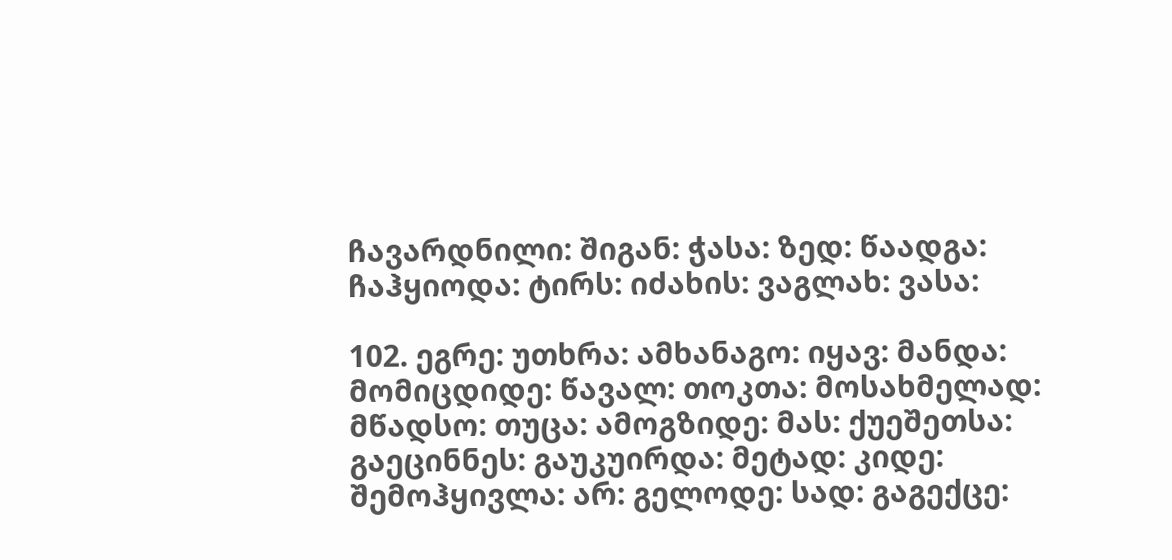ჩავარდნილი: შიგან: ჭასა: ზედ: წაადგა: ჩაჰყიოდა: ტირს: იძახის: ვაგლახ: ვასა:

102. ეგრე: უთხრა: ამხანაგო: იყავ: მანდა: მომიცდიდე: წავალ: თოკთა: მოსახმელად: მწადსო: თუცა: ამოგზიდე: მას: ქუეშეთსა: გაეცინნეს: გაუკუირდა: მეტად: კიდე: შემოჰყივლა: არ: გელოდე: სად: გაგექცე: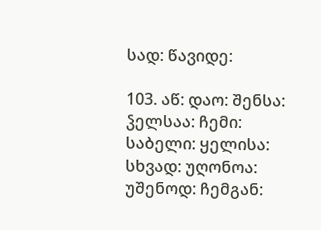სად: წავიდე:

103. აწ: დაო: შენსა: ჴელსაა: ჩემი: საბელი: ყელისა: სხვად: უღონოა: უშენოდ: ჩემგან: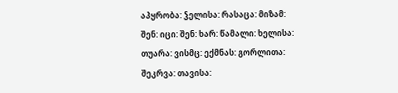აპყრობა: ჴელისა: რასაცა: მიზამ: შენ: იცი: შენ: ხარ: წამალი: ხელისა: თუარა: ვისმც: ექმნას: გორლითა: შეკრვა: თავისა: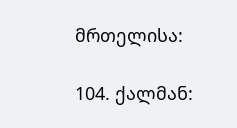მრთელისა:

104. ქალმან: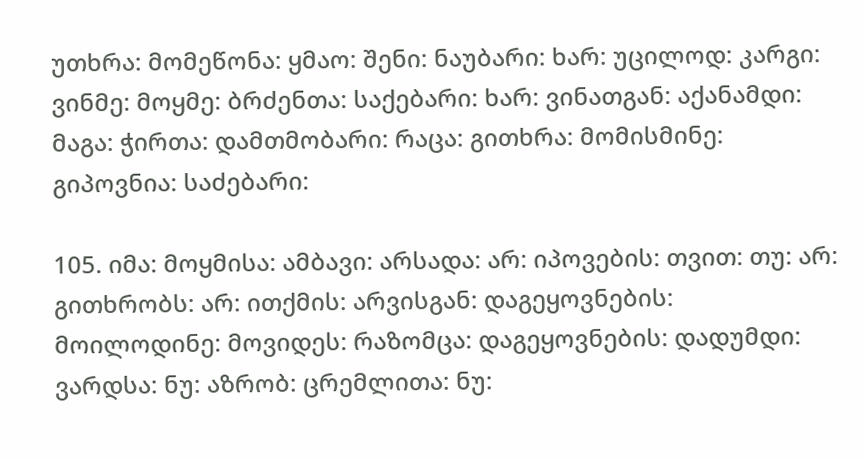უთხრა: მომეწონა: ყმაო: შენი: ნაუბარი: ხარ: უცილოდ: კარგი: ვინმე: მოყმე: ბრძენთა: საქებარი: ხარ: ვინათგან: აქანამდი: მაგა: ჭირთა: დამთმობარი: რაცა: გითხრა: მომისმინე: გიპოვნია: საძებარი:

105. იმა: მოყმისა: ამბავი: არსადა: არ: იპოვების: თვით: თუ: არ: გითხრობს: არ: ითქმის: არვისგან: დაგეყოვნების: მოილოდინე: მოვიდეს: რაზომცა: დაგეყოვნების: დადუმდი: ვარდსა: ნუ: აზრობ: ცრემლითა: ნუ: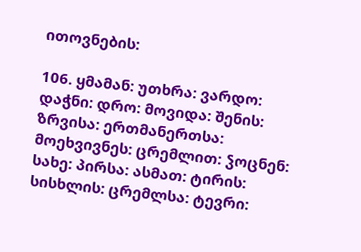ითოვნების:

106. ყმამან: უთხრა: ვარდო: დაჭნი: დრო: მოვიდა: შენის: ზრვისა: ერთმანერთსა: მოეხვივნეს: ცრემლით: ჴოცნენ: სახე: პირსა: ასმათ: ტირის: სისხლის: ცრემლსა: ტევრი: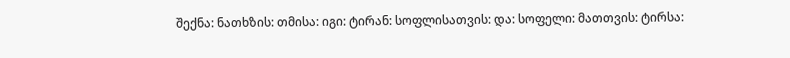შექნა: ნათხზის: თმისა: იგი: ტირან: სოფლისათვის: და: სოფელი: მათთვის: ტირსა: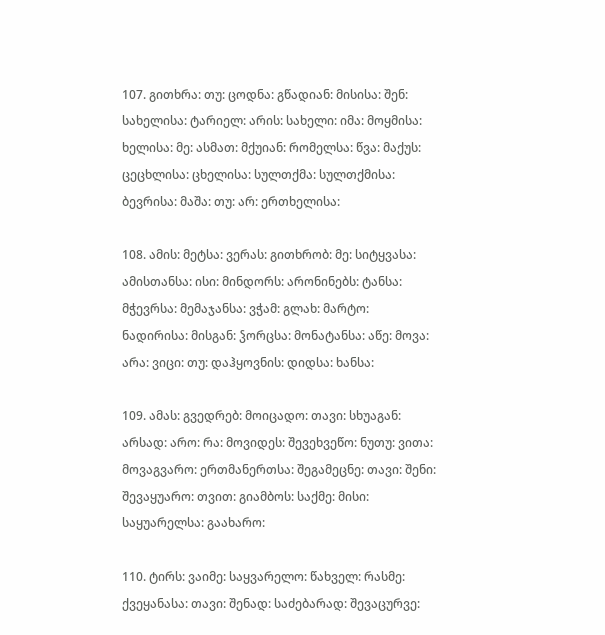107. გითხრა: თუ: ცოდნა: გწადიან: მისისა: შენ: სახელისა: ტარიელ: არის: სახელი: იმა: მოყმისა: ხელისა: მე: ასმათ: მქუიან: რომელსა: წვა: მაქუს: ცეცხლისა: ცხელისა: სულთქმა: სულთქმისა: ბევრისა: მაშა: თუ: არ: ერთხელისა:

108. ამის: მეტსა: ვერას: გითხრობ: მე: სიტყვასა: ამისთანსა: ისი: მინდორს: არონინებს: ტანსა: მჭევრსა: მემაჯანსა: ვჭამ: გლახ: მარტო: ნადირისა: მისგან: ჴორცსა: მონატანსა: აწე: მოვა: არა: ვიცი: თუ: დაჰყოვნის: დიდსა: ხანსა:

109. ამას: გვედრებ: მოიცადო: თავი: სხუაგან: არსად: არო: რა: მოვიდეს: შევეხვეწო: ნუთუ: ვითა: მოვაგვარო: ერთმანერთსა: შეგამეცნე: თავი: შენი: შევაყუარო: თვით: გიამბოს: საქმე: მისი: საყუარელსა: გაახარო:

110. ტირს: ვაიმე: საყვარელო: წახველ: რასმე: ქვეყანასა: თავი: შენად: საძებარად: შევაცურვე: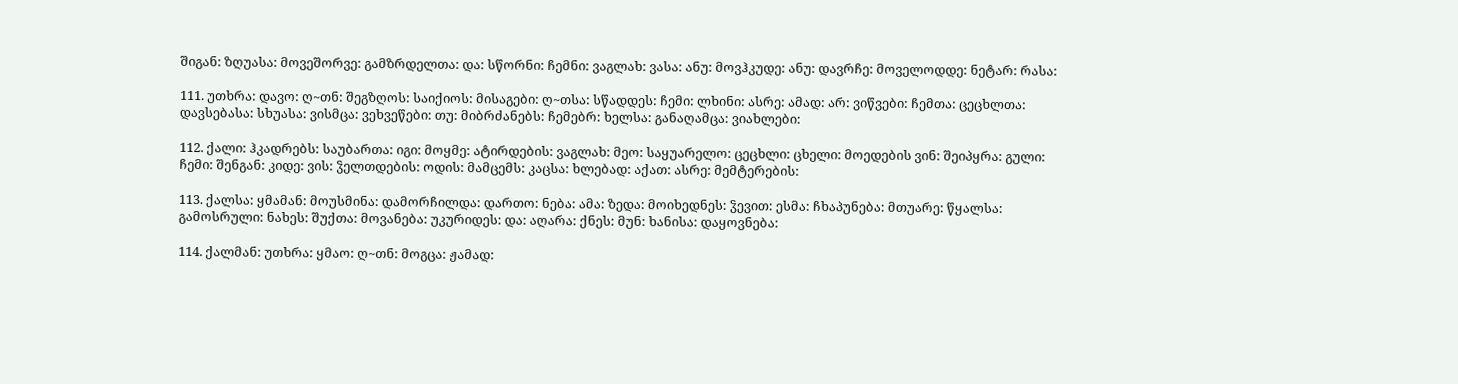შიგან: ზღუასა: მოვეშორვე: გამზრდელთა: და: სწორნი: ჩემნი: ვაგლახ: ვასა: ანუ: მოვჰკუდე: ანუ: დავრჩე: მოველოდდე: ნეტარ: რასა:

111. უთხრა: დავო: ღ~თნ: შეგზღოს: საიქიოს: მისაგები: ღ~თსა: სწადდეს: ჩემი: ლხინი: ასრე: ამად: არ: ვიწვები: ჩემთა: ცეცხლთა: დავსებასა: სხუასა: ვისმცა: ვეხვეწები: თუ: მიბრძანებს: ჩემებრ: ხელსა: განაღამცა: ვიახლები:

112. ქალი: ჰკადრებს: საუბართა: იგი: მოყმე: ატირდების: ვაგლახ: მეო: საყუარელო: ცეცხლი: ცხელი: მოედების ვინ: შეიპყრა: გული: ჩემი: შენგან: კიდე: ვის: ჴელთდების: ოდის: მამცემს: კაცსა: ხლებად: აქათ: ასრე: მემტერების:

113. ქალსა: ყმამან: მოუსმინა: დამორჩილდა: დართო: ნება: ამა: ზედა: მოიხედნეს: ჴევით: ესმა: ჩხაპუნება: მთუარე: წყალსა: გამოსრული: ნახეს: შუქთა: მოვანება: უკურიდეს: და: აღარა: ქნეს: მუნ: ხანისა: დაყოვნება:

114. ქალმან: უთხრა: ყმაო: ღ~თნ: მოგცა: ჟამად: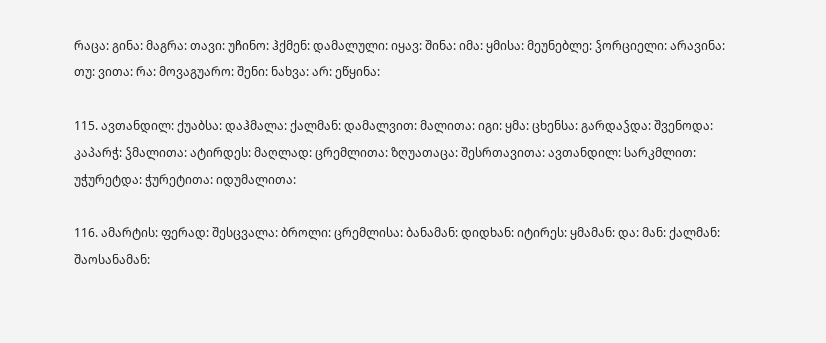რაცა: გინა: მაგრა: თავი: უჩინო: ჰქმენ: დამალული: იყავ: შინა: იმა: ყმისა: მეუნებლე: ჴორციელი: არავინა: თუ: ვითა: რა: მოვაგუარო: შენი: ნახვა: არ: ეწყინა:

115. ავთანდილ: ქუაბსა: დაჰმალა: ქალმან: დამალვით: მალითა: იგი: ყმა: ცხენსა: გარდაჴდა: შვენოდა: კაპარჭ: ჴმალითა: ატირდეს: მაღლად: ცრემლითა: ზღუათაცა: შესრთავითა: ავთანდილ: სარკმლით: უჭურეტდა: ჭურეტითა: იდუმალითა:

116. ამარტის: ფერად: შესცვალა: ბროლი: ცრემლისა: ბანამან: დიდხან: იტირეს: ყმამან: და: მან: ქალმან: შაოსანამან: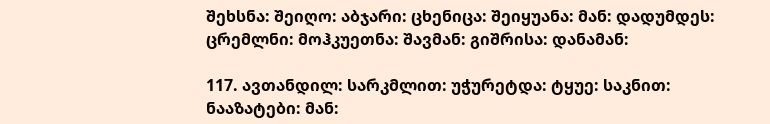შეხსნა: შეიღო: აბჯარი: ცხენიცა: შეიყუანა: მან: დადუმდეს: ცრემლნი: მოჰკუეთნა: შავმან: გიშრისა: დანამან:

117. ავთანდილ: სარკმლით: უჭურეტდა: ტყუე: საკნით: ნააზატები: მან: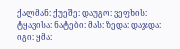ქალმან: ქუეშე: დაუგო: ვეფხის: ტყავისა: ნატები: მას: ზედა: დაჯდა: იგი: ყმა: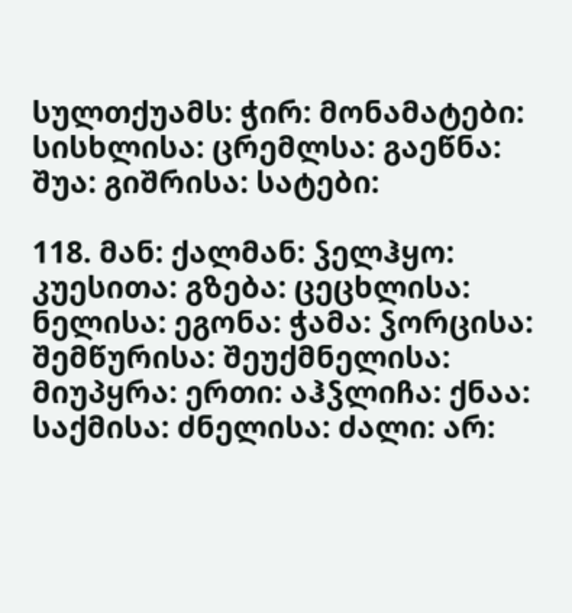სულთქუამს: ჭირ: მონამატები: სისხლისა: ცრემლსა: გაეწნა: შუა: გიშრისა: სატები:

118. მან: ქალმან: ჴელჰყო: კუესითა: გზება: ცეცხლისა: ნელისა: ეგონა: ჭამა: ჴორცისა: შემწურისა: შეუქმნელისა: მიუპყრა: ერთი: აჰჴლიჩა: ქნაა: საქმისა: ძნელისა: ძალი: არ: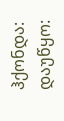ჰქონდა: დაუწყო: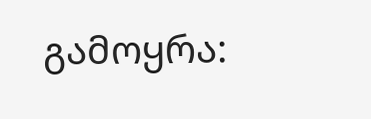გამოყრა: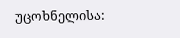უცოხნელისა: